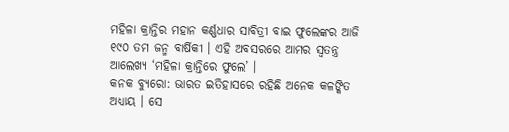ମହିଳା କ୍ରାନ୍ତିର ମହାନ କର୍ଣ୍ଣଧାର ସାବିତ୍ରୀ ବାଇ ଫୁଲେଙ୍କର ଆଜି ୧୯୦ ତମ ଜନ୍ମ ବାର୍ଷିକୀ । ଏହି ଅବସରରେ ଆମର ସ୍ୱତନ୍ତ୍ର ଆଲେଖ୍ୟ ‘ମହିଳା କ୍ରାନ୍ତିରେ ଫୁଲେ’ ।
କନକ ବ୍ୟୁରୋ: ଭାରତ ଇତିହାସରେ ରହିଛି ଅନେକ କଳଙ୍କିତ ଅଧ୍ୟାୟ । ସେ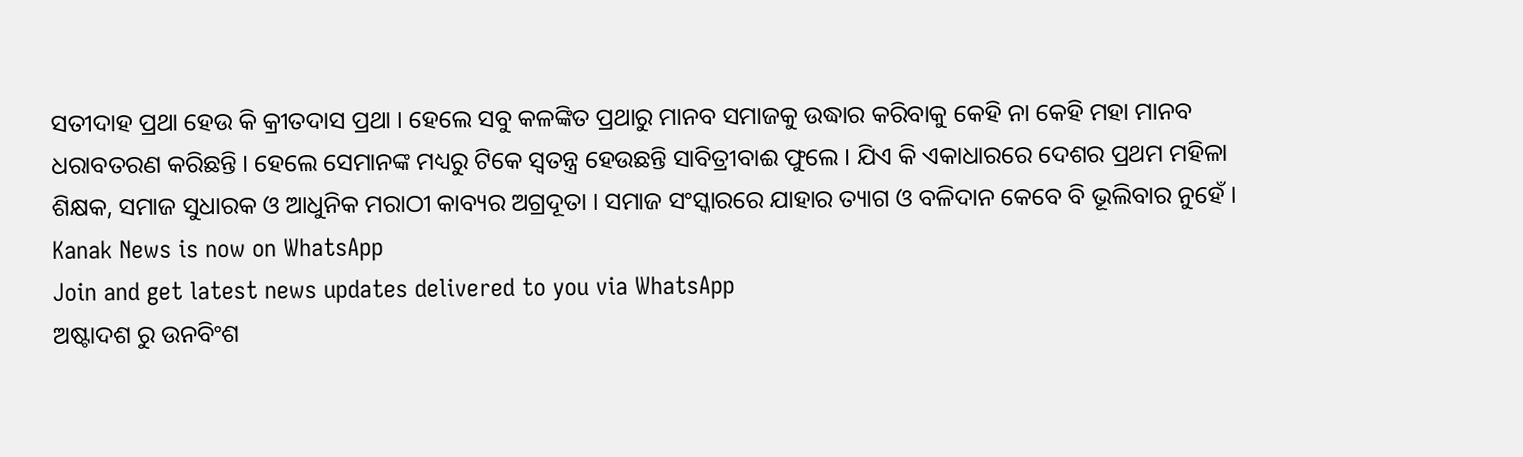ସତୀଦାହ ପ୍ରଥା ହେଉ କି କ୍ରୀତଦାସ ପ୍ରଥା । ହେଲେ ସବୁ କଳଙ୍କିତ ପ୍ରଥାରୁ ମାନବ ସମାଜକୁ ଉଦ୍ଧାର କରିବାକୁ କେହି ନା କେହି ମହା ମାନବ ଧରାବତରଣ କରିଛନ୍ତି । ହେଲେ ସେମାନଙ୍କ ମଧ୍ୟରୁ ଟିକେ ସ୍ୱତନ୍ତ୍ର ହେଉଛନ୍ତି ସାବିତ୍ରୀବାଈ ଫୁଲେ । ଯିଏ କି ଏକାଧାରରେ ଦେଶର ପ୍ରଥମ ମହିଳା ଶିକ୍ଷକ, ସମାଜ ସୁଧାରକ ଓ ଆଧୁନିକ ମରାଠୀ କାବ୍ୟର ଅଗ୍ରଦୂତା । ସମାଜ ସଂସ୍କାରରେ ଯାହାର ତ୍ୟାଗ ଓ ବଳିଦାନ କେବେ ବି ଭୂଲିବାର ନୁହେଁ ।
Kanak News is now on WhatsApp
Join and get latest news updates delivered to you via WhatsApp
ଅଷ୍ଟାଦଶ ରୁ ଉନବିଂଶ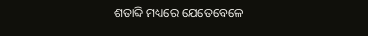ଶତାବ୍ଦି ମଧ୍ୟରେ ଯେତେବେଳେ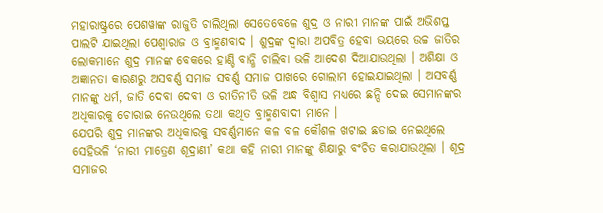ମହାରାଷ୍ଟ୍ରରେ ପେଶୱାଙ୍କ ରାଜୁତି ଚାଲିଥିଲା ସେତେବେଳେ ଶୁଦ୍ର ଓ ନାରୀ ମାନଙ୍କ ପାଇଁ ଅଭିଶପ୍ତ ପାଲଟି ଯାଇଥିଲା ପେଶ୍ୱାରାଜ ଓ ବ୍ରାହ୍ମଣବାଦ । ଶୁଦ୍ରଙ୍କ ଦ୍ୱାରା ଅପବିତ୍ର ହେବା ଭୟରେ ଉଚ୍ଚ ଜାତିର ଲୋକମାନେ ଶୁଦ୍ର ମାନଙ୍କ ବେକରେ ହାଣ୍ଡି ବାନ୍ଧି ଚାଲିବା ଭଳି ଆଦେଶ ଦିଆଯାଉଥିଲା । ଅଶିକ୍ଷା ଓ ଅଜ୍ଞାନତା କାରଣରୁ ଅସବର୍ଣ୍ଣ ସମାଜ ସବର୍ଣ୍ଣ ସମାଜ ପାଖରେ ଗୋଲାମ ହୋଇଯାଇଥିଲା । ଅସବର୍ଣ୍ଣ ମାନଙ୍କୁ ଧର୍ମ, ଜାତି ଦେବା ଦେବୀ ଓ ରୀତିନୀତି ଭଳି ଅନ୍ଧ ବିଶ୍ୱାସ ମଧ୍ୟରେ ଛନ୍ଦି ଦେଇ ସେମାନଙ୍କର ଅଧିକାରକୁ ଚୋରାଇ ନେଉଥିଲେ ତଥା କଥିତ ବ୍ରାହ୍ମଣବାଦୀ ମାନେ ।
ଯେପରି ଶୁଦ୍ର ମାନଙ୍କର ଅଧିକାରକୁ ସବର୍ଣ୍ଣମାନେ କଳ ବଳ କୌଶଳ ଖଟାଇ ଛଡାଇ ନେଇଥିଲେ ସେହିଭଳି ‘ନାରୀ ମାତ୍ରେଣ ଶୂଦ୍ରାଣୀ’ କଥା କହି ନାରୀ ମାନଙ୍କୁ ଶିକ୍ଷାରୁ ବଂଚିତ କରାଯାଉଥିଲା । ଶୂଦ୍ର ସମାଜର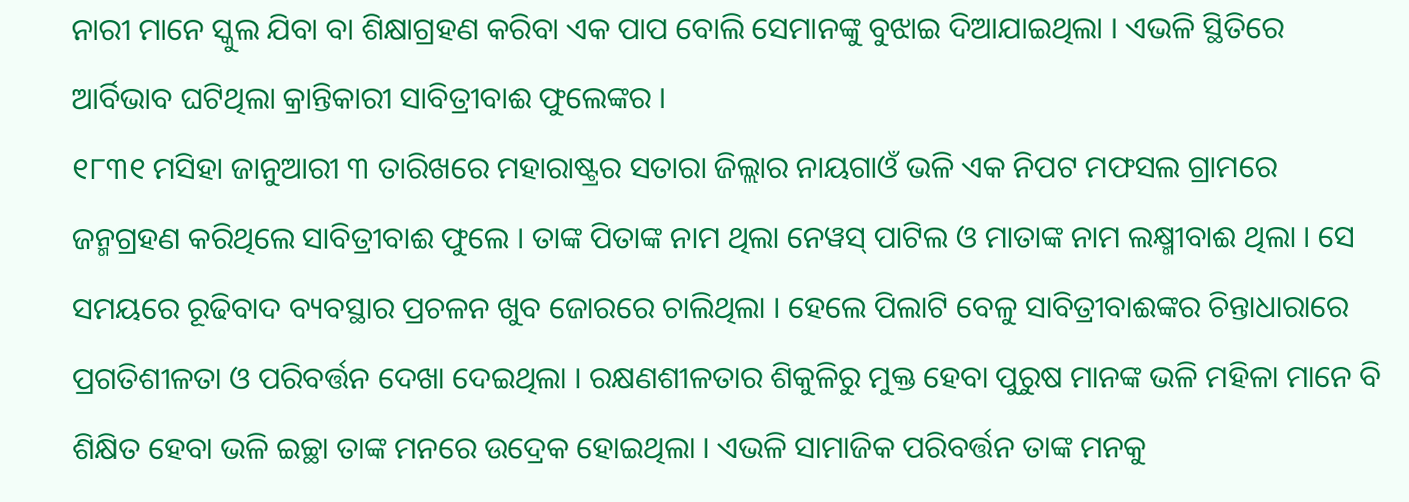ନାରୀ ମାନେ ସ୍କୁଲ ଯିବା ବା ଶିକ୍ଷାଗ୍ରହଣ କରିବା ଏକ ପାପ ବୋଲି ସେମାନଙ୍କୁ ବୁଝାଇ ଦିଆଯାଇଥିଲା । ଏଭଳି ସ୍ଥିତିରେ ଆର୍ବିଭାବ ଘଟିଥିଲା କ୍ରାନ୍ତିକାରୀ ସାବିତ୍ରୀବାଈ ଫୁଲେଙ୍କର ।
୧୮୩୧ ମସିହା ଜାନୁଆରୀ ୩ ତାରିଖରେ ମହାରାଷ୍ଟ୍ରର ସତାରା ଜିଲ୍ଲାର ନାୟଗାଓଁ ଭଳି ଏକ ନିପଟ ମଫସଲ ଗ୍ରାମରେ ଜନ୍ମଗ୍ରହଣ କରିଥିଲେ ସାବିତ୍ରୀବାଈ ଫୁଲେ । ତାଙ୍କ ପିତାଙ୍କ ନାମ ଥିଲା ନେୱସ୍ ପାଟିଲ ଓ ମାତାଙ୍କ ନାମ ଲକ୍ଷ୍ମୀବାଈ ଥିଲା । ସେ ସମୟରେ ରୂଢିବାଦ ବ୍ୟବସ୍ଥାର ପ୍ରଚଳନ ଖୁବ ଜୋରରେ ଚାଲିଥିଲା । ହେଲେ ପିଲାଟି ବେଳୁ ସାବିତ୍ରୀବାଈଙ୍କର ଚିନ୍ତାଧାରାରେ ପ୍ରଗତିଶୀଳତା ଓ ପରିବର୍ତ୍ତନ ଦେଖା ଦେଇଥିଲା । ରକ୍ଷଣଶୀଳତାର ଶିକୁଳିରୁ ମୁକ୍ତ ହେବା ପୁରୁଷ ମାନଙ୍କ ଭଳି ମହିଳା ମାନେ ବି ଶିକ୍ଷିତ ହେବା ଭଳି ଇଚ୍ଛା ତାଙ୍କ ମନରେ ଉଦ୍ରେକ ହୋଇଥିଲା । ଏଭଳି ସାମାଜିକ ପରିବର୍ତ୍ତନ ତାଙ୍କ ମନକୁ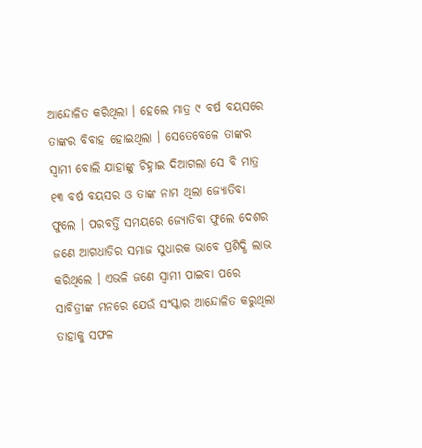ଆନ୍ଦୋଳିତ କରିଥିଲା । ହେଲେ ମାତ୍ର ୯ ବର୍ଷ ବୟସରେ ତାଙ୍କର ବିବାହ ହୋଇଥିଲା । ସେତେବେଳେ ତାଙ୍କର ସ୍ୱାମୀ ବୋଲି ଯାହାଙ୍କୁ ଚିହ୍ନାଇ ଦିଆଗଲା ସେ ବି ମାତ୍ର ୧୩ ବର୍ଷ ବୟସର ଓ ତାଙ୍କ ନାମ ଥିଲା ଜ୍ୟୋତିବା ଫୁଲେ । ପରବର୍ତ୍ତି ସମୟରେ ଜ୍ୟୋତିବା ଫୁଲେ ଦେଶର ଜଣେ ଆଗଧାଡିର ସମାଜ ସୁଧାରକ ଭାବେ ପ୍ରଶିଦ୍ଧି ଲାଭ କରିଥିଲେ । ଏଭଳି ଜଣେ ସ୍ୱାମୀ ପାଇବା ପରେ ସାବିତ୍ରୀଙ୍କ ମନରେ ଯେଉଁ ସଂସ୍କାର ଆନ୍ଦୋଳିତ କରୁଥିଲା ତାହାକୁ ସଫଳ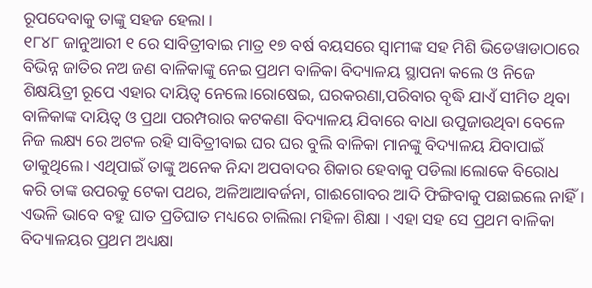ରୂପଦେବାକୁ ତାଙ୍କୁ ସହଜ ହେଲା ।
୧୮୪୮ ଜାନୁଆରୀ ୧ ରେ ସାବିତ୍ରୀବାଇ ମାତ୍ର ୧୭ ବର୍ଷ ବୟସରେ ସ୍ୱାମୀଙ୍କ ସହ ମିଶି ଭିଡେୱାଡାଠାରେ ବିଭିନ୍ନ ଜାତିର ନଅ ଜଣ ବାଳିକାଙ୍କୁ ନେଇ ପ୍ରଥମ ବାଳିକା ବିଦ୍ୟାଳୟ ସ୍ଥାପନା କଲେ ଓ ନିଜେ ଶିକ୍ଷୟିତ୍ରୀ ରୂପେ ଏହାର ଦାୟିତ୍ୱ ନେଲେ।ରୋଷେଇ, ଘରକରଣା,ପରିବାର ବୃଦ୍ଧି ଯାଏଁ ସୀମିତ ଥିବା ବାଳିକାଙ୍କ ଦାୟିତ୍ୱ ଓ ପ୍ରଥା ପରମ୍ପରାର କଟକଣା ବିଦ୍ୟାଳୟ ଯିବାରେ ବାଧା ଉପୁଜାଉଥିବା ବେଳେ ନିଜ ଲକ୍ଷ୍ୟ ରେ ଅଟଳ ରହି ସାବିତ୍ରୀବାଇ ଘର ଘର ବୁଲି ବାଳିକା ମାନଙ୍କୁ ବିଦ୍ୟାଳୟ ଯିବାପାଇଁ ଡାକୁଥିଲେ। ଏଥିପାଇଁ ତାଙ୍କୁ ଅନେକ ନିନ୍ଦା ଅପବାଦର ଶିକାର ହେବାକୁ ପଡିଲା।ଲୋକେ ବିରୋଧ କରି ତାଙ୍କ ଉପରକୁ ଟେକା ପଥର, ଅଳିଆଆବର୍ଜନା, ଗାଈଗୋବର ଆଦି ଫିଙ୍ଗିବାକୁ ପଛାଇଲେ ନାହିଁ। ଏଭଳି ଭାବେ ବହୁ ଘାତ ପ୍ରତିଘାତ ମଧ୍ୟରେ ଚାଲିଲା ମହିଳା ଶିକ୍ଷା । ଏହା ସହ ସେ ପ୍ରଥମ ବାଳିକା ବିଦ୍ୟାଳୟର ପ୍ରଥମ ଅଧ୍ୟକ୍ଷା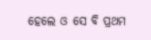ହେଲେ ଓ ସେ ବି ପ୍ରଥମ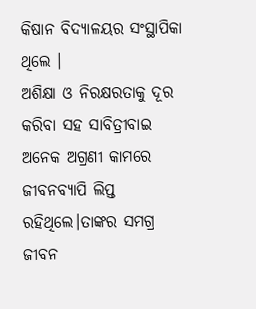କିଷାନ ବିଦ୍ୟାଳୟର ସଂସ୍ଥାପିକା ଥିଲେ ।
ଅଶିକ୍ଷା ଓ ନିରକ୍ଷରତାକୁ ଦୂର କରିବା ସହ ସାବିତ୍ରୀବାଇ ଅନେକ ଅଗ୍ରଣୀ କାମରେ ଜୀବନବ୍ୟାପି ଲିପ୍ତ ରହିଥିଲେ।ତାଙ୍କର ସମଗ୍ର ଜୀବନ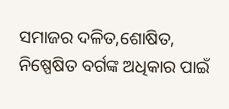ସମାଜର ଦଳିତ,ଶୋଷିତ, ନିଷ୍ପେଷିତ ବର୍ଗଙ୍କ ଅଧିକାର ପାଇଁ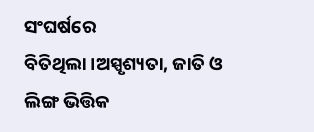ସଂଘର୍ଷରେ ବିତିଥିଲା।ଅସ୍ପୃଶ୍ୟତା, ଜାତି ଓ ଲିଙ୍ଗ ଭିତ୍ତିକ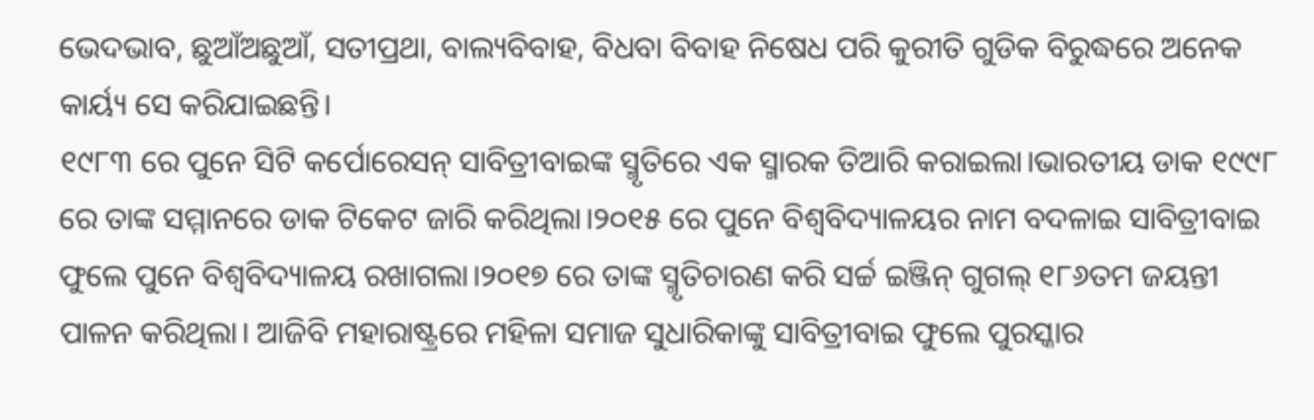ଭେଦଭାବ, ଛୁଆଁଅଛୁଆଁ, ସତୀପ୍ରଥା, ବାଲ୍ୟବିବାହ, ବିଧବା ବିବାହ ନିଷେଧ ପରି କୁରୀତି ଗୁଡିକ ବିରୁଦ୍ଧରେ ଅନେକ କାର୍ୟ୍ୟ ସେ କରିଯାଇଛନ୍ତି।
୧୯୮୩ ରେ ପୁନେ ସିଟି କର୍ପୋରେସନ୍ ସାବିତ୍ରୀବାଇଙ୍କ ସ୍ମୃତିରେ ଏକ ସ୍ମାରକ ତିଆରି କରାଇଲା।ଭାରତୀୟ ଡାକ ୧୯୯୮ ରେ ତାଙ୍କ ସମ୍ମାନରେ ଡାକ ଟିକେଟ ଜାରି କରିଥିଲା।୨୦୧୫ ରେ ପୁନେ ବିଶ୍ୱବିଦ୍ୟାଳୟର ନାମ ବଦଳାଇ ସାବିତ୍ରୀବାଇ ଫୁଲେ ପୁନେ ବିଶ୍ୱବିଦ୍ୟାଳୟ ରଖାଗଲା।୨୦୧୭ ରେ ତାଙ୍କ ସ୍ମୃତିଚାରଣ କରି ସର୍ଚ୍ଚ ଇଞ୍ଜିନ୍ ଗୁଗଲ୍ ୧୮୬ତମ ଜୟନ୍ତୀ ପାଳନ କରିଥିଲା। ଆଜିବି ମହାରାଷ୍ଟ୍ରରେ ମହିଳା ସମାଜ ସୁଧାରିକାଙ୍କୁ ସାବିତ୍ରୀବାଇ ଫୁଲେ ପୁରସ୍କାର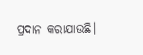ପ୍ରଦାନ କରାଯାଉଛି।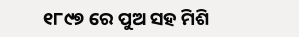୧୮୯୭ ରେ ପୁଅ ସହ ମିଶି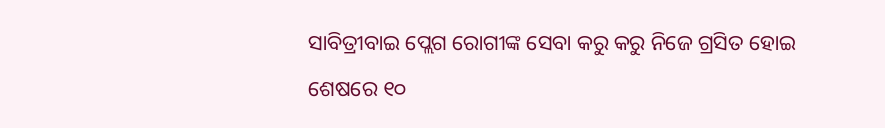ସାବିତ୍ରୀବାଇ ପ୍ଲେଗ ରୋଗୀଙ୍କ ସେବା କରୁ କରୁ ନିଜେ ଗ୍ରସିତ ହୋଇ ଶେଷରେ ୧୦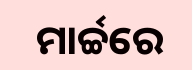ମାର୍ଚ୍ଚରେ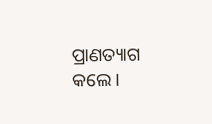ପ୍ରାଣତ୍ୟାଗ କଲେ।